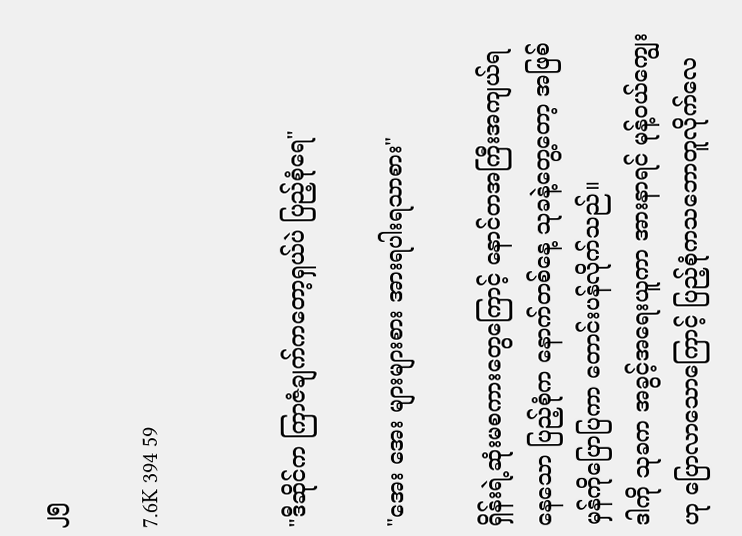၂၅

7.6K 394 59


"ဒီဆိုင်က ကြာဇံချက်ကတော့ရှယ်ပဲ ပြည့်စုံရေ"

"အေး အေး များများစား အားရပါးရသာစား"

ရှိန်းရဲ့ဆုံးမစကားတွေကြောင့် နောင်တအကြီးအကျယ်ရနေသော ပြည့်စုံက နောက်တစ်နေ့ သုခနဲ့တွေ့တော့ အဖြစ်မှန်ကိုပြောပြကာ တောင်းပန်လိုက်သည်။
ဒါကို သုခက အခွင့်အရေးယူကာ အားနာရင် မုန့်ဝယ်ကျွေးဟု ပြောလာသောကြောင့် ပြည့်စုံကသဘောတူလိုက်လေ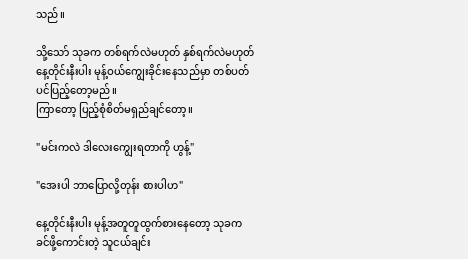သည်။

သို့သော် သုခက တစ်ရက်လဲမဟုတ် နှစ်ရက်လဲမဟုတ် နေ့တိုင်းနီးပါး မုန့်ဝယ်ကျွေးခိုင်းနေသည်မှာ တစ်ပတ်ပင်ပြည့်တော့မည်။
ကြာတော့ ပြည့်စုံစိတ်မရှည်ချင်တော့။

"မင်းကလဲ ဒါလေးကျွေးရတာကို ဟွန့်"

"အေးပါ ဘာပြောလို့တုန်း စားပါဟ"

နေ့တိုင်းနီးပါး မုန့်အတူတူထွက်စားနေတော့ သုခက ခင်ဖို့ကောင်းတဲ့ သူငယ်ချင်း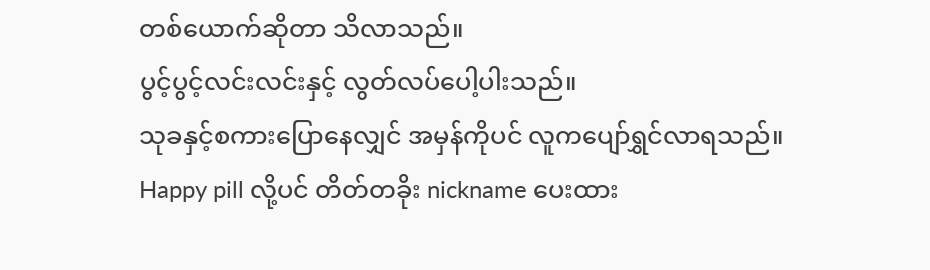တစ်ယောက်ဆိုတာ သိလာသည်။
ပွင့်ပွင့်လင်းလင်းနှင့် လွတ်လပ်ပေါ့ပါးသည်။
သုခနှင့်စကားပြောနေလျှင် အမှန်ကိုပင် လူကပျော်ရွှင်လာရသည်။
Happy pill လို့ပင် တိတ်တခိုး nickname ပေးထား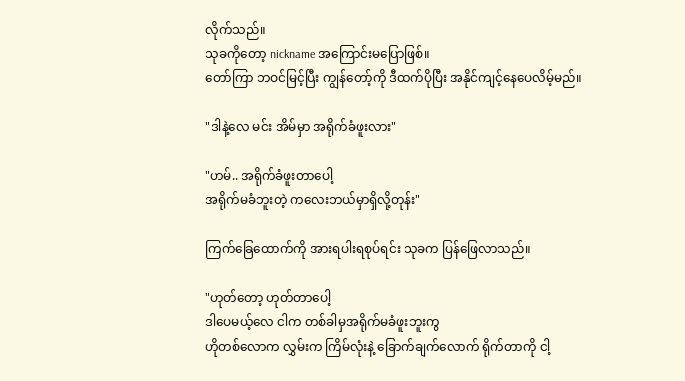လိုက်သည်။
သုခကိုတော့ nickname အကြောင်းမပြောဖြစ်။
တော်ကြာ ဘဝင်မြင့်ပြီး ကျွန်တော့်ကို ဒီထက်ပိုပြီး အနိုင်ကျင့်နေပေလိမ့်မည်။

"ဒါနဲ့လေ မင်း အိမ်မှာ အရိုက်ခံဖူးလား"

"ဟမ်.. အရိုက်ခံဖူးတာပေါ့
အရိုက်မခံဘူးတဲ့ ကလေးဘယ်မှာရှိလို့တုန်း"

ကြက်ခြေထောက်ကို အားရပါးရစုပ်ရင်း သုခက ပြန်ဖြေလာသည်။

"ဟုတ်တော့ ဟုတ်တာပေါ့
ဒါပေမယ့်လေ ငါက တစ်ခါမှအရိုက်မခံဖူးဘူးကွ
ဟိုတစ်လောက လွှမ်းက ကြိမ်လုံးနဲ့ ခြောက်ချက်လောက် ရိုက်တာကို ငါ့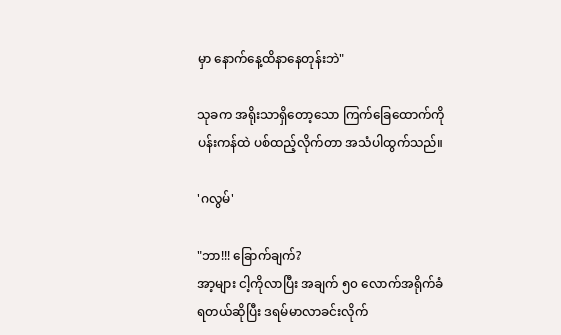မှာ နောက်နေ့ထိနာနေတုန်းဘဲ"

သုခက အရိုးသာရှိတော့သော ကြက်ခြေထောက်ကို ပန်းကန်ထဲ ပစ်ထည့်လိုက်တာ အသံပါထွက်သည်။

'ဂလွမ်'

"ဘာ!!! ခြောက်ချက်?
အာ့များ ငါ့ကိုလာပြီး အချက် ၅၀ လောက်အရိုက်ခံရတယ်ဆိုပြီး ဒရမ်မာလာခင်းလိုက်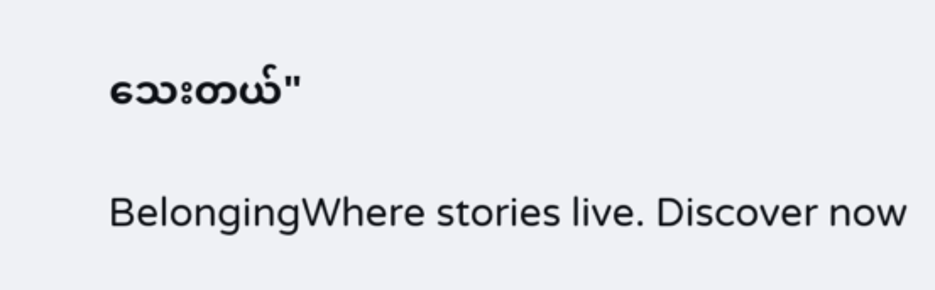သေးတယ်"

BelongingWhere stories live. Discover now